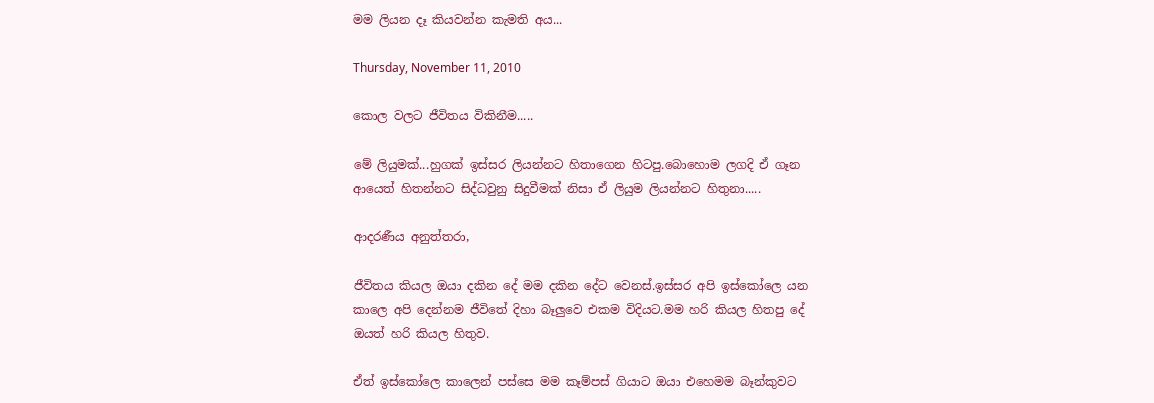මම ලියන දෑ කියවන්න කැමති අය...

Thursday, November 11, 2010

කොල වලට ජීවිතය විකිනීම.....

මේ ලියුමක්...හුගක් ඉස්සර ලියන්නට හිතාගෙන හිටපු.බොහොම ලගදි ඒ ගෑන ආයෙත් හිතන්නට සිද්ධවුනු සිදුවීමක් නිසා ඒ ලියුම ලියන්නට හිතුනා.....

ආදරණීය අනුත්තරා,

ජීවිතය කියල ඔයා දකින දේ මම දකින දේට වෙනස්.ඉස්සර අපි ඉස්කෝලෙ යන කාලෙ අපි දෙන්නම ජීවිතේ දිහා බෑලුවෙ එකම විදියට.මම හරි කියල හිතපු දේ ඔයත් හරි කියල හිතුව.

ඒත් ඉස්කෝලෙ කාලෙන් පස්සෙ මම කෑම්පස් ගියාට ඔයා එහෙමම බෑන්කුවට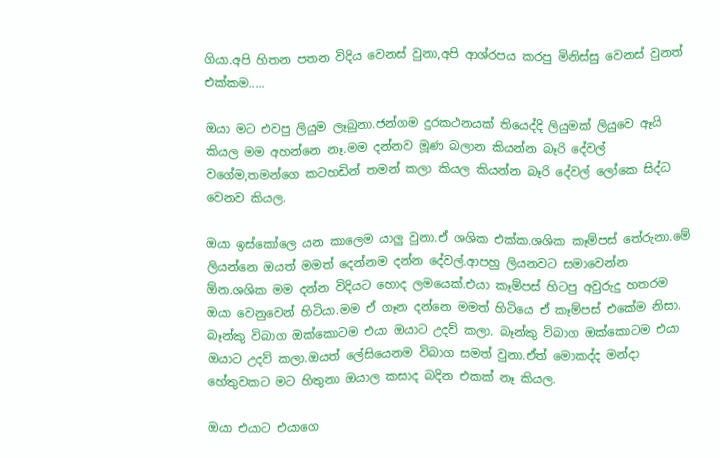ගියා.අපි හිතන පතන විදිය වෙනස් වුනා,අපි ආශ්රපය කරපු මිනිස්සු වෙනස් වුනත් එක්කම.....

ඔයා මට එවපු ලියුම ලෑබුනා.ජන්ගම දුරකථනයක් තියෙද්දි ලියුමක් ලියුවෙ ඈයි කියල මම අහන්නෙ නෑ.මම දන්නව මූණ බලාන කියන්න බෑරි දේවල් වගේම,තමන්ගෙ කටහඩින් තමන් කලා කියල කියන්න බෑරි දේවල් ලෝකෙ සිද්ධ වෙනව කියල.

ඔයා ඉස්කෝලෙ යන කාලෙම යාලු වුනා.ඒ ශශික එක්ක.ශශික කෑම්පස් තේරුනා.මේ ලියන්නෙ ඔයත් මමත් දෙන්නම දන්න දේවල්.ආපහු ලියනවට සමාවෙන්න ඕන.ශශික මම දන්න විදියට හොද ලමයෙක්.එයා කෑම්පස් හිටපු අවුරුදු හතරම ඔයා වෙනුවෙන් හිටියා.මම ඒ ගෑන දන්නෙ මමත් හිටියෙ ඒ කෑම්පස් එකේම නිසා. බෑන්කු විබාග ඔක්කොටම එයා ඔයාට උදව් කලා. බෑන්කු විබාග ඔක්කොටම එයා ඔයාට උදව් කලා.ඔයත් ලේසියෙනම විබාග සමත් වුනා.ඒත් මොකද්ද මන්දා හේතුවකට මට හිතුනා ඔයාල කසාද බදින එකක් නෑ කියල.

ඔයා එයාට එයාගෙ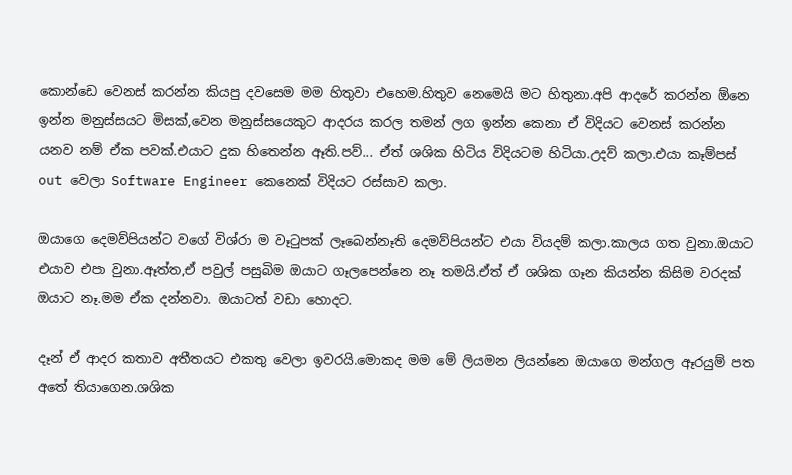කොන්ඩෙ වෙනස් කරන්න කියපු දවසෙම මම හිතුවා එහෙම.හිතුව නෙමෙයි මට හිතුනා.අපි ආදරේ කරන්න ඕනෙ ඉන්න මනුස්සයට මිසක්,වෙන මනුස්සයෙකුට ආදරය කරල තමන් ලග ඉන්න කෙනා ඒ විදියට වෙනස් කරන්න යනව නම් ඒක පවක්.එයාට දුක හිතෙන්න ඈති.පව්... ඒත් ශශික හිටිය විදියටම හිටියා.උදව් කලා.එයා කෑම්පස් out වෙලා Software Engineer කෙනෙක් විදියට රස්සාව කලා.

ඔයාගෙ දෙමව්පියන්ට වගේ විශ්රා ම වෑටුපක් ලෑබෙන්නෑති දෙමව්පියන්ට එයා වියදම් කලා.කාලය ගත වුනා.ඔයාට එයාව එපා වුනා.ඈත්ත,ඒ පවුල් පසුබිම ඔයාට ගෑලපෙන්නෙ නෑ තමයි.ඒත් ඒ ශශික ගෑන කියන්න කිසිම වරදක් ඔයාට නෑ.මම ඒක දන්නවා. ඔයාටත් වඩා හොදට.

දෑන් ඒ ආදර කතාව අතීතයට එකතු වෙලා ඉවරයි.මොකද මම මේ ලියමන ලියන්නෙ ඔයාගෙ මන්ගල ඈරයුම් පත අතේ තියාගෙන.ශශික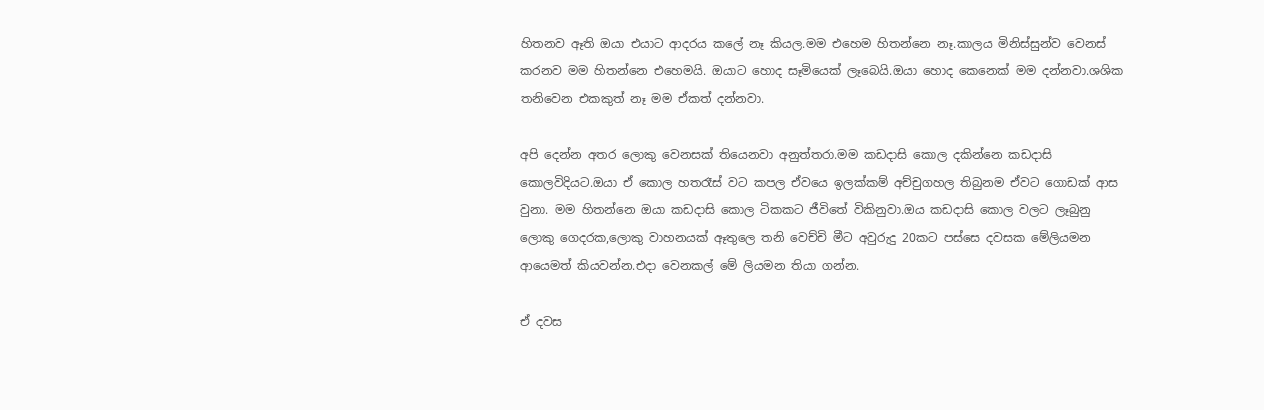හිතනව ඈති ඔයා එයාට ආදරය කලේ නෑ කියල.මම එහෙම හිතන්නෙ නෑ.කාලය මිනිස්සුන්ව වෙනස් කරනව මම හිතන්නෙ එහෙමයි. ඔයාට හොද සෑමියෙක් ලෑබෙයි.ඔයා හොද කෙනෙක් මම දන්නවා.ශශික තනිවෙන එකකුත් නෑ මම ඒකත් දන්නවා.

අපි දෙන්න අතර ලොකු වෙනසක් තියෙනවා අනුත්තරා.මම කඩදාසි කොල දකින්නෙ කඩදාසි කොලවිදියට.ඔයා ඒ කොල හතරෑස් වට කපල ඒවයෙ ඉලක්කම් අච්චුගහල තිබුනම ඒවට ගොඩක් ආස වුනා. මම හිතන්නෙ ඔයා කඩදාසි කොල ටිකකට ජීවිතේ විකිනුවා.ඔය කඩදාසි කොල වලට ලෑබුනු ලොකු ගෙදරක,ලොකු වාහනයක් ඈතුලෙ තනි වෙච්චි මීට අවුරුදු 20කට පස්සෙ දවසක මේලියමන ආයෙමත් කියවන්න.එදා වෙනකල් මේ ලියමන තියා ගන්න.

ඒ දවස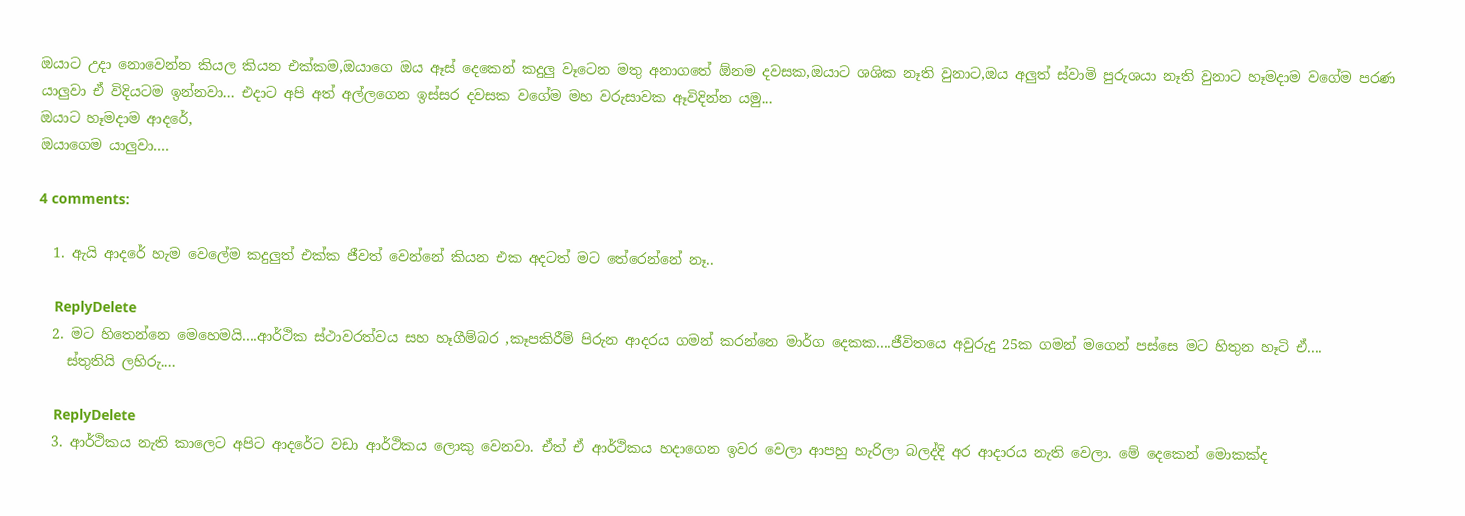ඔයාට උදා නොවෙන්න කියල කියන එක්කම,ඔයාගෙ ඔය ඈස් දෙකෙන් කදුලු වෑටෙන මතු අනාගතේ ඕනම දවසක,ඔයාට ශශික නෑති වුනාට,ඔය අලුත් ස්වාමි පුරුශයා නෑති වුනාට හෑමදාම වගේම පරණ යාලුවා ඒ විදියටම ඉන්නවා... එදාට අපි අත් අල්ලගෙන ඉස්සර දවසක වගේම මහ වරුසාවක ඈවිදින්න යමු...
ඔයාට හෑමදාම ආදරේ,
ඔයාගෙම යාලුවා....

4 comments:

  1. ඇයි ආ‍දරේ හැම වෙලේම කදුලුත් එක්ක ජීවත් වෙන්නේ කියන එක අදටත් මට තේරෙන්නේ නෑ..

    ReplyDelete
  2. මට හිතෙන්නෙ මෙහෙමයි....ආර්ථික ස්ථාවරත්වය සහ හෑගීම්බර ,කෑපකිරීම් පිරුන ආදරය ගමන් කරන්නෙ මාර්ග දෙකක....ජීවිතයෙ අවුරුදු 25ක ගමන් මගෙන් පස්සෙ මට හිතුන හෑටි ඒ....
    ස්තුතියි ලහිරු....

    ReplyDelete
  3. ආර්ථිකය නැති කාලෙට අපිට ආදරේට වඩා ආර්ථිකය ලොකු වෙනවා. ඒත් ඒ ආර්ථිකය හදාගෙන ඉවර වෙලා ආපහු හැරිලා බලද්දි අර ආදාරය නැති වෙලා. මේ දෙකෙන් මොකක්ද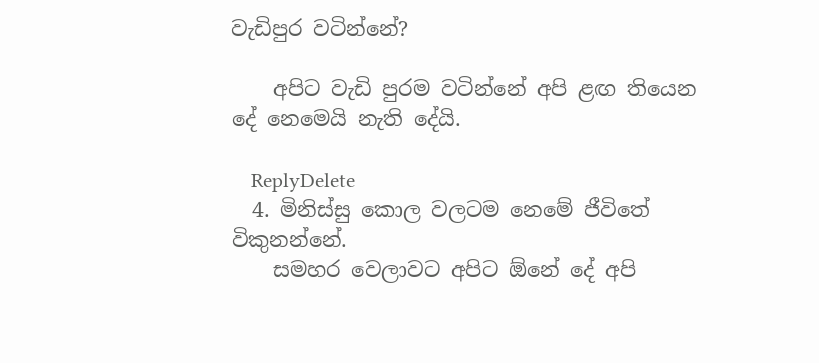වැඩිපුර වටින්නේ?

    අපිට වැඩි පුරම වටින්නේ අපි ළඟ තියෙන දේ නෙමෙයි නැති දේයි.

    ReplyDelete
  4. මිනිස්සු කොල වලටම නෙමේ ජීවිතේ විකුනන්නේ.
    සමහර වෙලාවට අපිට ඕනේ දේ අපි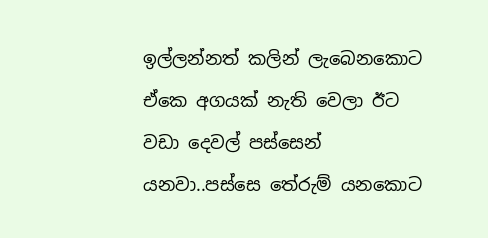ඉල්ලන්නත් කලින් ලැබෙනකොට ඒකෙ අගයක් නැති වෙලා ඊට වඩා දෙවල් පස්සෙන් යනවා..පස්සෙ තේරුම් යනකොට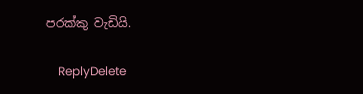පරක්කු වැඩියි.

    ReplyDelete